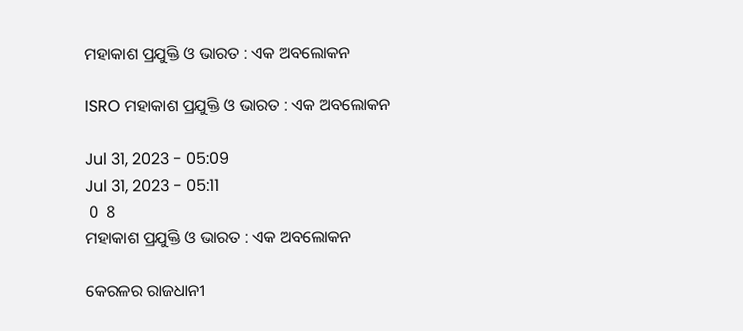ମହାକାଶ ପ୍ରଯୁକ୍ତି ଓ ଭାରତ : ଏକ ଅବଲୋକନ

ISRO ମହାକାଶ ପ୍ରଯୁକ୍ତି ଓ ଭାରତ : ଏକ ଅବଲୋକନ

Jul 31, 2023 - 05:09
Jul 31, 2023 - 05:11
 0  8
ମହାକାଶ ପ୍ରଯୁକ୍ତି ଓ ଭାରତ : ଏକ ଅବଲୋକନ

କେରଳର ରାଜଧାନୀ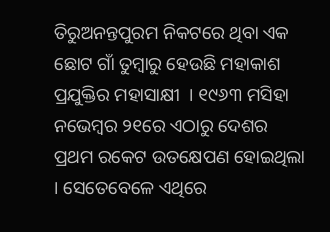ତିରୁଅନନ୍ତପୁରମ ନିକଟରେ ଥିବା ଏକ ଛୋଟ ଗାଁ ତୁମ୍ବାରୁ ହେଉଛି ମହାକାଶ ପ୍ରଯୁକ୍ତିର ମହାସାକ୍ଷୀ  । ୧୯୬୩ ମସିହା ନଭେମ୍ବର ୨୧ରେ ଏଠାରୁ ଦେଶର ପ୍ରଥମ ରକେଟ ଉତକ୍ଷେପଣ ହୋଇଥିଲା  । ସେତେବେଳେ ଏଥିରେ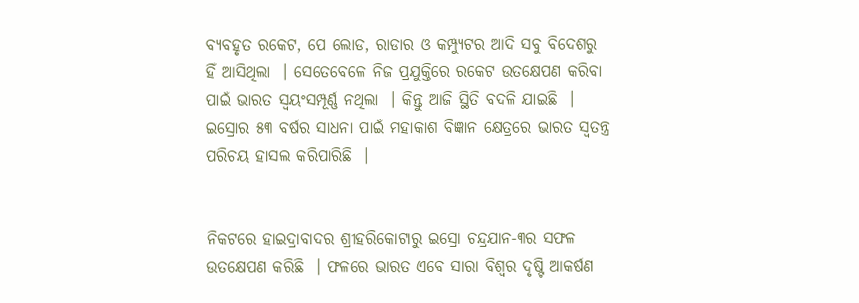ବ୍ୟବହୃତ ରକେଟ, ପେ ଲୋଡ, ରାଡାର ଓ କମ୍ପ୍ୟୁଟର ଆଦି ସବୁ ବିଦେଶରୁ ହିଁ ଆସିଥିଲା  । ସେତେବେଳେ ନିଜ ପ୍ରଯୁକ୍ତିରେ ରକେଟ ଉତକ୍ଷେପଣ କରିବା ପାଇଁ ଭାରତ ସ୍ୱୟଂସମ୍ପୂର୍ଣ୍ଣ ନଥିଲା  । କିନ୍ତୁ ଆଜି ସ୍ଥିତି ବଦଳି ଯାଇଛି  । ଇସ୍ରୋର ୫୩ ବର୍ଷର ସାଧନା ପାଇଁ ମହାକାଶ ବିଜ୍ଞାନ କ୍ଷେତ୍ରରେ ଭାରତ ସ୍ୱତନ୍ତ୍ର ପରିଚୟ ହାସଲ କରିପାରିଛି  ।


ନିକଟରେ ହାଇଦ୍ରାବାଦର ଶ୍ରୀହରିକୋଟାରୁ ଇସ୍ରୋ ଚନ୍ଦ୍ରଯାନ-୩ର ସଫଳ ଉତକ୍ଷେପଣ କରିଛି  । ଫଳରେ ଭାରତ ଏବେ ସାରା ବିଶ୍ୱର ଦୃଷ୍ଟି ଆକର୍ଷଣ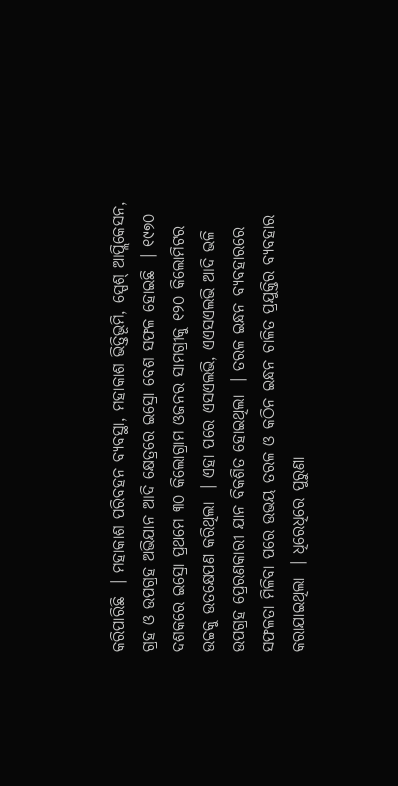କରିପାରିଛି  । ମହାକାଶ ପରିବହନ ବ୍ୟବସ୍ଥା, ମହାକାଶ ଭିତ୍ତିଭୂମି, ସ୍ପେଶ୍‌ ଆପ୍ଲିକେସନ, ଗ୍ରହ ଓ ଉପଗ୍ରହ ଅଭିଯାନ ଆଦି କ୍ଷେତ୍ରରେ ଇସ୍ରୋ ବେଶ ସଫଳ ହୋଇଛି  । ୧୯୭୦ ଦଶକରେ ଇସ୍ରୋ ପ୍ରଥମେ ୩୦ କିଲୋଗ୍ରାମ ଓଜନର ସାମଗ୍ରୀକୁ ୧୨୦ କିଲୋମିଟର ଉଚ୍ଚକୁ ଉତକ୍ଷେପଣ କରିଥିଲା  । ଏହା ପରେ ଏସଏଲଭି, ଏଏସଏଲଭି ଆଦି ଭଳି ଉପଗ୍ରହ ପ୍ରେରଣକାରୀ ଯାନ ବିକଶିତ ହୋଇଥିଲା  । ତରଳ ଇନ୍ଧନ ବ୍ୟବହାରରେ ସଫଳତା ମିଳିବା ପରେ ଉଭୟ ତରଳ ଓ କଠିନ ଇନ୍ଧନ ଚାଳିତ ପ୍ରଯୁକ୍ତିର ବ୍ୟବହାର କରାଯାଇଥିଲା  । ଧିରେଧିରେ ପୁରୁଣା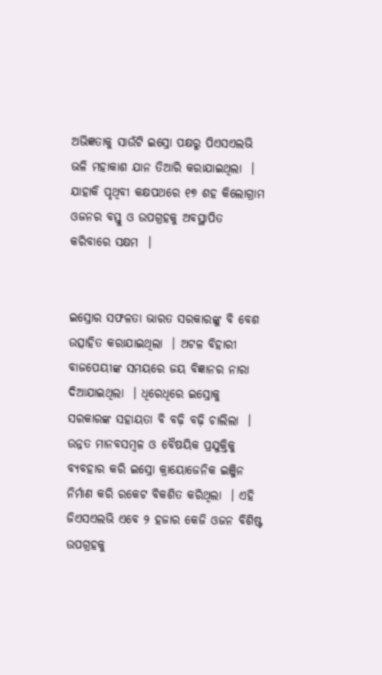ଅଭିଜ୍ଞତାକୁ ସାଉଁଟି ଇସ୍ରୋ ପକ୍ଷରୁ ପିଏସଏଲଭି ଭଳି ମହାକାଶ ଯାନ ତିଆରି କରାଯାଇଥିଲା  । ଯାହାକି ପୃଥିବୀ କକ୍ଷପଥରେ ୧୭ ଶହ କିଲୋଗ୍ରାମ ଓଜନର ବସ୍ତୁ ଓ ଉପଗ୍ରହକୁ ଅବସ୍ଥାପିତ କରିବାରେ ସକ୍ଷମ  ।


ଇସ୍ରୋର ସଫଳତା ଭାରତ ସରକାରଙ୍କୁ ବି ବେଶ ଉତ୍ସାହିତ କରାଯାଇଥିଲା  । ଅଟଳ ବିହାରୀ ବାଜପେୟୀଙ୍କ ସମୟରେ ଜୟ ବିଜ୍ଞାନର ନାରା ଦିଆଯାଇଥିଲା  । ଧିରେଧିରେ ଇସ୍ରୋକୁ ସରକାରଙ୍କ ସହାୟତା ବି ବଢ଼ି ବଢ଼ି ଚାଲିଲା  । ଉନ୍ନତ ମାନବସମ୍ବଳ ଓ ବୈଷୟିକ ପ୍ରଯୁକ୍ତିକୁ ବ୍ୟବହାର କରି ଇସ୍ରୋ କ୍ରାୟୋଜେନିକ ଇଞ୍ଜିନ ନିର୍ମାଣ କରି ରକେଟ ବିକଶିତ କରିଥିଲା  । ଏହି ଜିଏସଏଲଭି ଏବେ ୨ ହଜାର କେଜି ଓଜନ ବିଶିଷ୍ଟ ଉପଗ୍ରହକୁ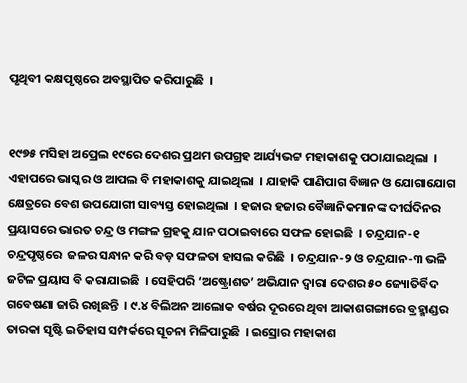ପୃଥିବୀ କକ୍ଷପୃଷ୍ଠରେ ଅବସ୍ଥାପିତ କରିପାରୁଛି  ।


୧୯୭୫ ମସିହା ଅପ୍ରେଲ ୧୯ରେ ଦେଶର ପ୍ରଥମ ଉପଗ୍ରହ ଆର୍ଯ୍ୟଭଟ୍ଟ ମହାକାଶକୁ ପଠାଯାଇଥିଲା  । ଏହାପରେ ଭାସ୍କର ଓ ଆପଲ ବି ମହାକାଶକୁ ଯାଇଥିଲା  । ଯାହାକି ପାଣିପାଗ ବିଜ୍ଞାନ ଓ ଯୋଗାଯୋଗ କ୍ଷେତ୍ରରେ ବେଶ ଉପଯୋଗୀ ସାବ୍ୟସ୍ତ ହୋଇଥିଲା  । ହଜାର ହଜାର ବୈଜ୍ଞାନିକମାନଙ୍କ ଦୀର୍ଘଦିନର ପ୍ରୟାସରେ ଭାରତ ଚନ୍ଦ୍ର ଓ ମଙ୍ଗଳ ଗ୍ରହକୁ ଯାନ ପଠାଇବାରେ ସଫଳ ହୋଇଛି  । ଚନ୍ଦ୍ରଯାନ-୧ ଚନ୍ଦ୍ରପୃଷ୍ଠରେ  ଜଳର ସନ୍ଧାନ କରି ବଡ଼ ସଫଳତା ହାସଲ କରିଛି  । ଚନ୍ଦ୍ରଯାନ-୨ ଓ ଚନ୍ଦ୍ରଯାନ-୩ ଭଳି ଜଟିଳ ପ୍ରୟାସ ବି କରାଯାଇଛି  । ସେହିପରି ‘ଅଷ୍ଟ୍ରୋଶତ’ ଅଭିଯାନ ଦ୍ୱାରା ଦେଶର ୫୦ ଜ୍ୟୋତିର୍ବିଦ ଗବେଷଣା ଜାରି ରଖିଛନ୍ତି  । ୯.୪ ବିଲିଅନ ଆଲୋକ ବର୍ଷର ଦୂରରେ ଥିବା ଆକାଶଗଙ୍ଗାରେ ବ୍ରହ୍ମାଣ୍ଡର ତାରକା ସୃଷ୍ଟି ଇତିହାସ ସମ୍ପର୍କରେ ସୂଚନା ମିଳିପାରୁଛି  । ଇସ୍ରୋର ମହାକାଶ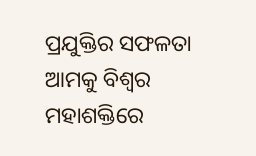ପ୍ରଯୁକ୍ତିର ସଫଳତା ଆମକୁ ବିଶ୍ୱର ମହାଶକ୍ତିରେ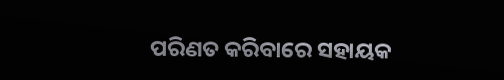ପରିଣତ କରିବାରେ ସହାୟକ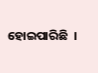ହୋଇପାରିଛି  ।